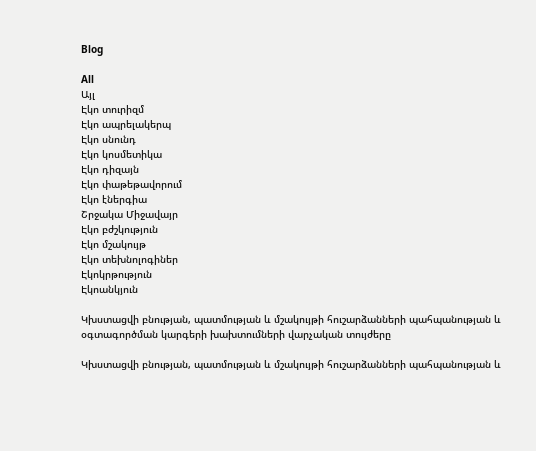Blog

All
Այլ
Էկո տուրիզմ
Էկո ապրելակերպ
Էկո սնունդ
Էկո կոսմետիկա
Էկո դիզայն
Էկո փաթեթավորում
Էկո էներգիա
Շրջակա Միջավայր
Էկո բժշկություն
Էկո մշակույթ
Էկո տեխնոլոգիներ
Էկոկրթություն
Էկոանկյուն

Կխստացվի բնության, պատմության և մշակույթի հուշարձանների պահպանության և օգտագործման կարգերի խախտումների վարչական տույժերը

Կխստացվի բնության, պատմության և մշակույթի հուշարձանների պահպանության և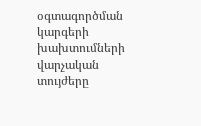օգտագործման կարգերի խախտումների վարչական տույժերը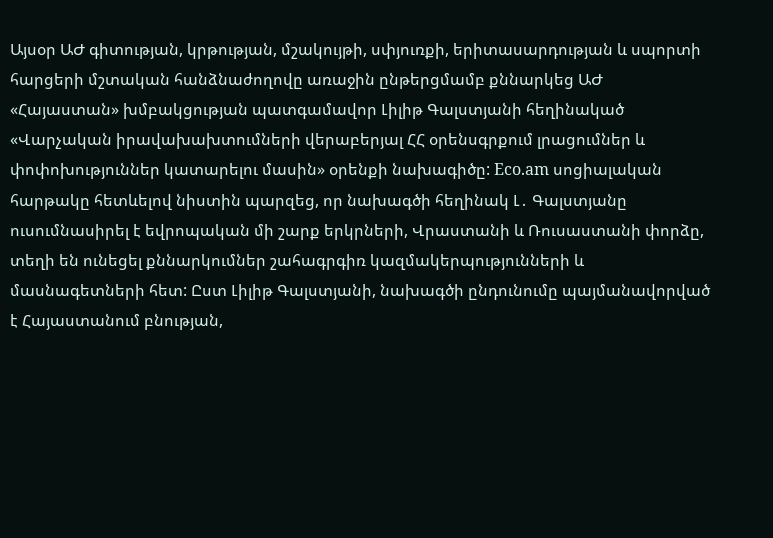Այսօր ԱԺ գիտության, կրթության, մշակույթի, սփյուռքի, երիտասարդության և սպորտի հարցերի մշտական հանձնաժողովը առաջին ընթերցմամբ քննարկեց ԱԺ «Հայաստան» խմբակցության պատգամավոր Լիլիթ Գալստյանի հեղինակած «Վարչական իրավախախտումների վերաբերյալ ՀՀ օրենսգրքում լրացումներ և փոփոխություններ կատարելու մասին» օրենքի նախագիծը: Eco.am սոցիալական հարթակը հետևելով նիստին պարզեց, որ նախագծի հեղինակ Լ․ Գալստյանը ուսումնասիրել է եվրոպական մի շարք երկրների, Վրաստանի և Ռուսաստանի փորձը, տեղի են ունեցել քննարկումներ շահագրգիռ կազմակերպությունների և մասնագետների հետ: Ըստ Լիլիթ Գալստյանի, նախագծի ընդունումը պայմանավորված է Հայաստանում բնության,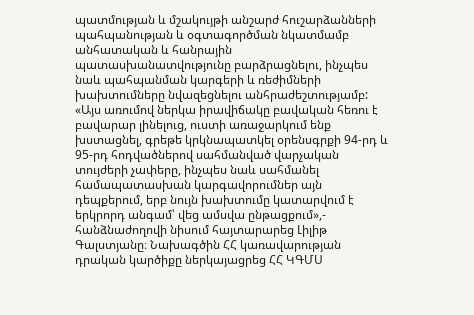պատմության և մշակույթի անշարժ հուշարձանների պահպանության և օգտագործման նկատմամբ անհատական և հանրային պատասխանատվությունը բարձրացնելու, ինչպես նաև պահպանման կարգերի և ռեժիմների խախտումները նվազեցնելու անհրաժեշտությամբ: «Այս առումով ներկա իրավիճակը բավական հեռու է բավարար լինելուց, ուստի առաջարկում ենք խստացնել, գրեթե կրկնապատկել օրենսգրքի 94-րդ և 95-րդ հոդվածներով սահմանված վարչական տույժերի չափերը, ինչպես նաև սահմանել համապատասխան կարգավորումներ այն դեպքերում, երբ նույն խախտումը կատարվում է երկրորդ անգամ՝ վեց ամսվա ընթացքում»,- հանձնաժողովի նիսում հայտարարեց Լիլիթ Գալստյանը։ Նախագծին ՀՀ կառավարության դրական կարծիքը ներկայացրեց ՀՀ ԿԳՄՍ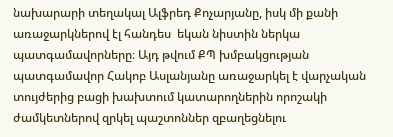նախարարի տեղակալ Ալֆրեդ Քոչարյանը, իսկ մի քանի առաջարկներով էլ հանդես  եկան նիստին ներկա պատգամավորները։ Այդ թվում ՔՊ խմբակցության պատգամավոր Հակոբ Ասլանյանը առաջարկել է վարչական տույժերից բացի խախտում կատարողներին որոշակի ժամկետներով զրկել պաշտոններ զբաղեցնելու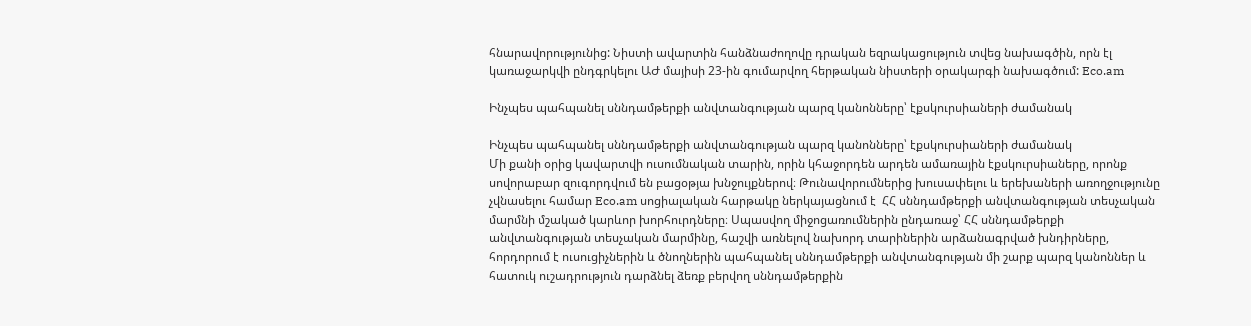հնարավորությունից: Նիստի ավարտին հանձնաժողովը դրական եզրակացություն տվեց նախագծին, որն էլ կառաջարկվի ընդգրկելու ԱԺ մայիսի 23-ին գումարվող հերթական նիստերի օրակարգի նախագծում: Eco.am

Ինչպես պահպանել սննդամթերքի անվտանգության պարզ կանոնները՝ էքսկուրսիաների ժամանակ

Ինչպես պահպանել սննդամթերքի անվտանգության պարզ կանոնները՝ էքսկուրսիաների ժամանակ
Մի քանի օրից կավարտվի ուսումնական տարին, որին կհաջորդեն արդեն ամառային էքսկուրսիաները, որոնք սովորաբար զուգորդվում են բացօթյա խնջույքներով։ Թունավորումներից խուսափելու և երեխաների առողջությունը չվնասելու համար Eco.am սոցիալական հարթակը ներկայացնում է  ՀՀ սննդամթերքի անվտանգության տեսչական մարմնի մշակած կարևոր խորհուրդները։ Սպասվող միջոցառումներին ընդառաջ՝ ՀՀ սննդամթերքի անվտանգության տեսչական մարմինը, հաշվի առնելով նախորդ տարիներին արձանագրված խնդիրները, հորդորում է ուսուցիչներին և ծնողներին պահպանել սննդամթերքի անվտանգության մի շարք պարզ կանոններ և հատուկ ուշադրություն դարձնել ձեռք բերվող սննդամթերքին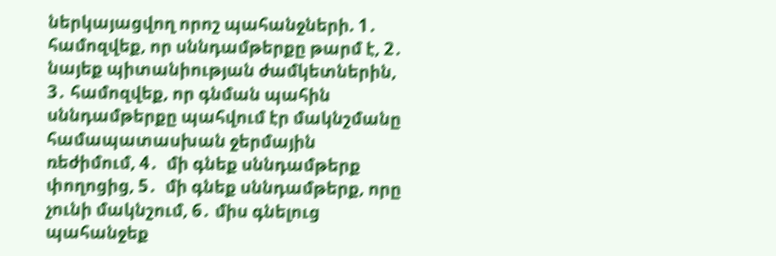ներկայացվող որոշ պահանջների. 1․ համոզվեք, որ սննդամթերքը թարմ է, 2․ նայեք պիտանիության ժամկետներին, 3․ համոզվեք, որ գնման պահին սննդամթերքը պահվում էր մակնշմանը համապատասխան ջերմային ռեժիմում, 4․  մի գնեք սննդամթերք փողոցից, 5․  մի գնեք սննդամթերք, որը չունի մակնշում, 6․ միս գնելուց պահանջեք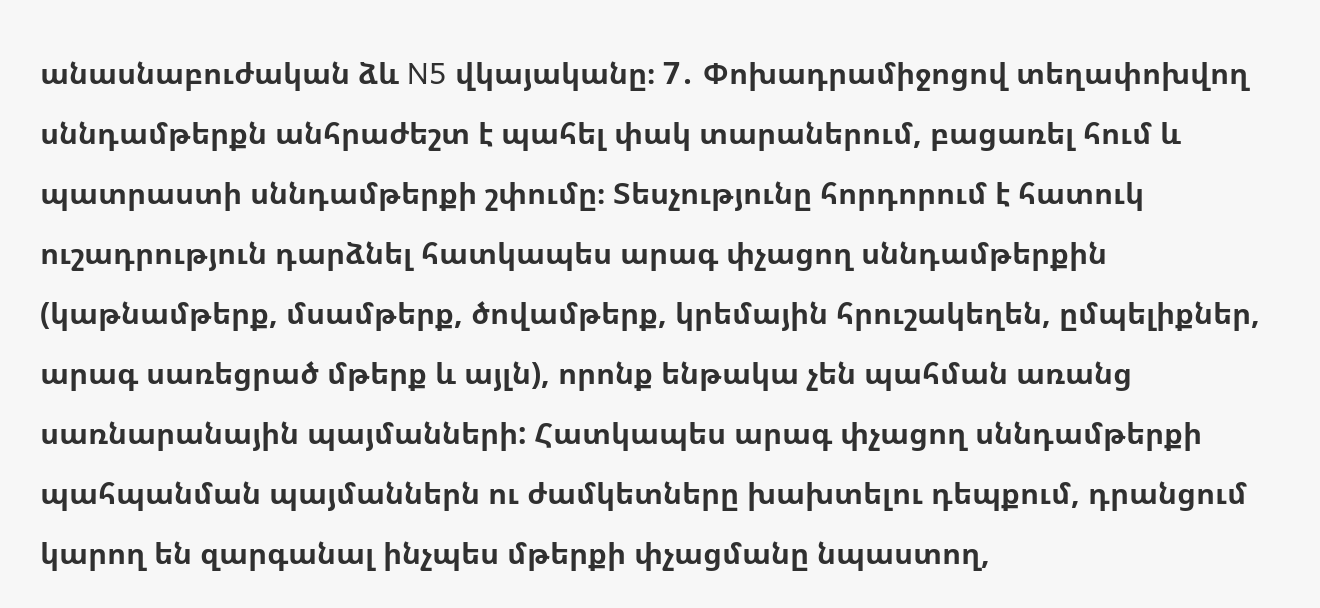անասնաբուժական ձև N5 վկայականը։ 7․ Փոխադրամիջոցով տեղափոխվող սննդամթերքն անհրաժեշտ է պահել փակ տարաներում, բացառել հում և պատրաստի սննդամթերքի շփումը։ Տեսչությունը հորդորում է հատուկ ուշադրություն դարձնել հատկապես արագ փչացող սննդամթերքին (կաթնամթերք, մսամթերք, ծովամթերք, կրեմային հրուշակեղեն, ըմպելիքներ, արագ սառեցրած մթերք և այլն), որոնք ենթակա չեն պահման առանց սառնարանային պայմանների: Հատկապես արագ փչացող սննդամթերքի պահպանման պայմաններն ու ժամկետները խախտելու դեպքում, դրանցում կարող են զարգանալ ինչպես մթերքի փչացմանը նպաստող,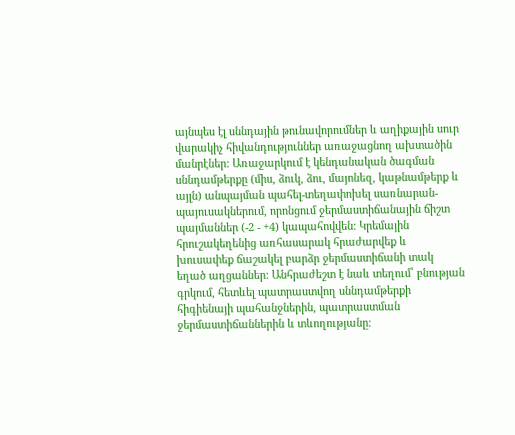այնպես էլ սննդային թունավորումներ և աղիքային սուր վարակիչ հիվանդություններ առաջացնող ախտածին մանրէներ: Առաջարկում է կենդանական ծագման սննդամթերքը (միս, ձուկ, ձու, մայոնեզ, կաթնամթերք և այլն) անպայման պահել-տեղափոխել սառնարան-պայուսակներում, որոնցում ջերմաստիճանային ճիշտ պայմաններ (-2 - +4) կապահովվեն: Կրեմային հրուշակեղենից առհասարակ հրաժարվեք և խուսափեք ճաշակել բարձր ջերմաստիճանի տակ եղած աղցաններ: Անհրաժեշտ է նաև տեղում՝ բնության գրկում, հետևել պատրաստվող սննդամթերքի հիգիենայի պահանջներին, պատրաստման ջերմաստիճաններին և տևողությանը։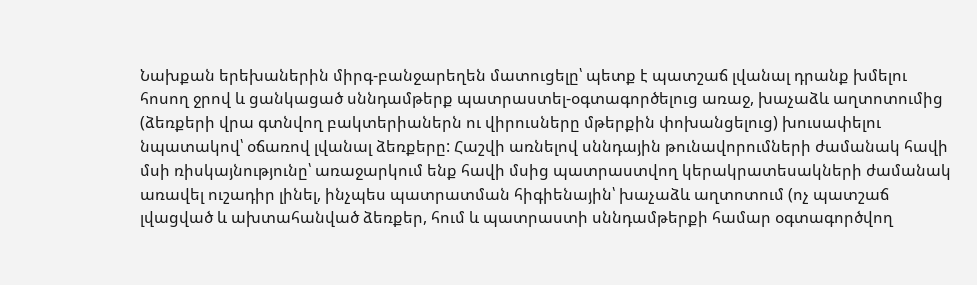Նախքան երեխաներին միրգ-բանջարեղեն մատուցելը՝ պետք է պատշաճ լվանալ դրանք խմելու հոսող ջրով և ցանկացած սննդամթերք պատրաստել-օգտագործելուց առաջ, խաչաձև աղտոտումից (ձեռքերի վրա գտնվող բակտերիաներն ու վիրուսները մթերքին փոխանցելուց) խուսափելու նպատակով՝ օճառով լվանալ ձեռքերը: Հաշվի առնելով սննդային թունավորումների ժամանակ հավի մսի ռիսկայնությունը՝ առաջարկում ենք հավի մսից պատրաստվող կերակրատեսակների ժամանակ առավել ուշադիր լինել, ինչպես պատրատման հիգիենային՝ խաչաձև աղտոտում (ոչ պատշաճ լվացված և ախտահանված ձեռքեր, հում և պատրաստի սննդամթերքի համար օգտագործվող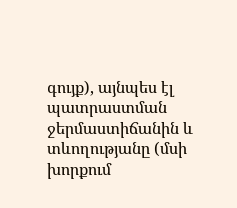գույք), այնպես էլ պատրաստման ջերմաստիճանին և տևողությանը (մսի խորքում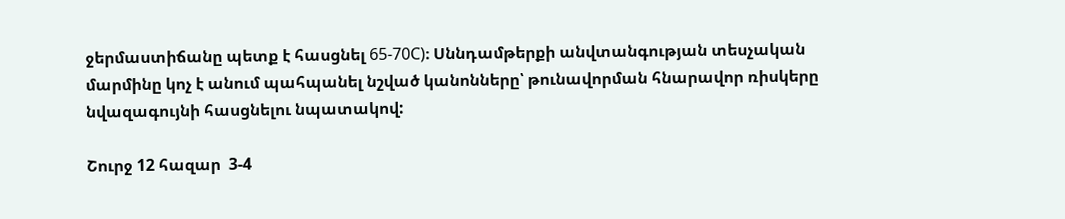ջերմաստիճանը պետք է հասցնել 65-70C)։ Սննդամթերքի անվտանգության տեսչական մարմինը կոչ է անում պահպանել նշված կանոնները՝ թունավորման հնարավոր ռիսկերը նվազագույնի հասցնելու նպատակով:

Շուրջ 12 հազար  3-4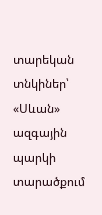տարեկան տնկիներ՝ «Սևան» ազգային պարկի տարածքում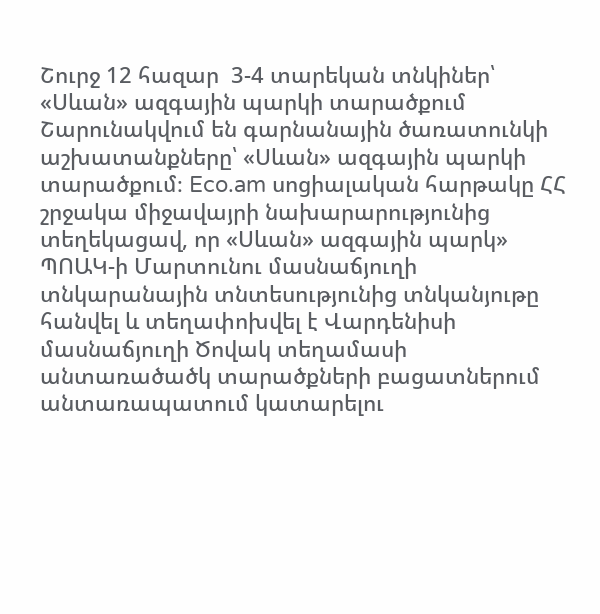Շուրջ 12 հազար  3-4 տարեկան տնկիներ՝ «Սևան» ազգային պարկի տարածքում
Շարունակվում են գարնանային ծառատունկի աշխատանքները՝ «Սևան» ազգային պարկի տարածքում։ Eco.am սոցիալական հարթակը ՀՀ շրջակա միջավայրի նախարարությունից տեղեկացավ, որ «Սևան» ազգային պարկ» ՊՈԱԿ-ի Մարտունու մասնաճյուղի տնկարանային տնտեսությունից տնկանյութը հանվել և տեղափոխվել է Վարդենիսի մասնաճյուղի Ծովակ տեղամասի  անտառածածկ տարածքների բացատներում անտառապատում կատարելու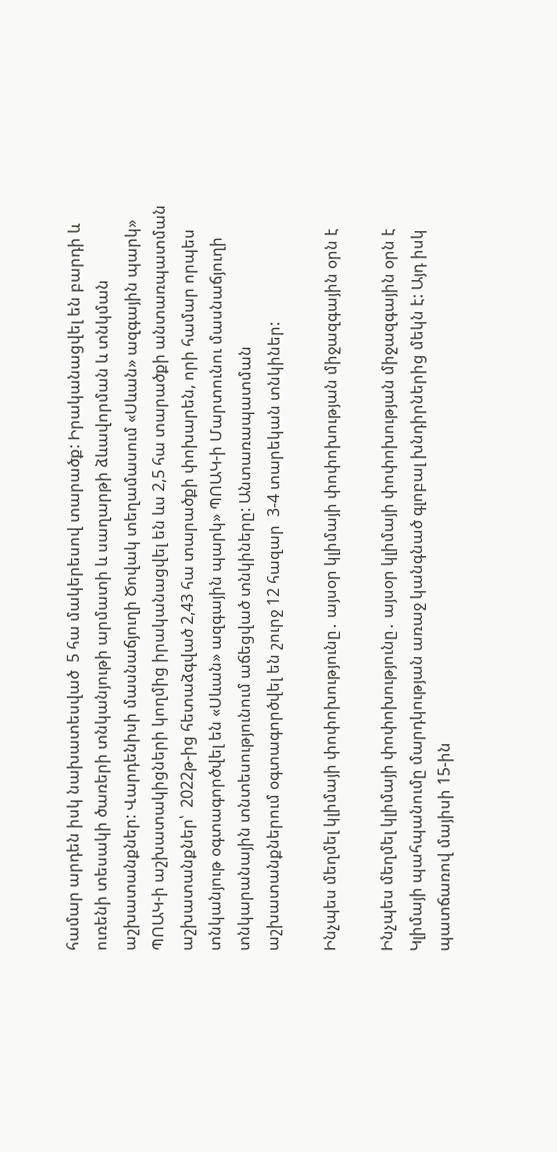համար արդեն իսկ նախատեսված  5 հա մակերեսով տարածք: Իրականացվել են բարդի և ուռենի տեսակի ծառերի տնկանյութի արմատի և սաղարթի ձևավորման և տնկման աշխատանքներ: Վարդենիսի մասնաճյուղի Ծովակ տեղամասում «Սևան» ազգային պարկ» ՊՈԱԿ-ի աշխատակիցների կողմից իրականացվել են ևս 2,5 հա տարածքի անտառպատման աշխատանքներ՝  2022թ-ից հետաձգված 2,43 հա տարածքի փոխարեն, որի համար որպես տնկանյութ օգտագործվել են «Սևան» ազգային պարկ» ՊՈԱԿ-ի Մարտունու մասնաճյուղի տնկարանային տնտեսությունում աճեցված տնկիները: Անտառապատման աշխատանքներում օգտագործվել են շուրջ 12 հազար  3-4 տարեկան տնկիներ:

Ինչպես մեղմել կլիմայի փոփոխությունը․ այսօր կլիմայի փոփոխության միջազգային օրն է

Ինչպես մեղմել կլիմայի փոփոխությունը․ այսօր կլիմայի փոփոխության միջազգային օրն է
Կլիմայի պահպանումը մարդկության առաջ կանգնած գլոբալ խնդիրներից մեկն է: Այդ իսկ պատճառով մայիսի 15-ին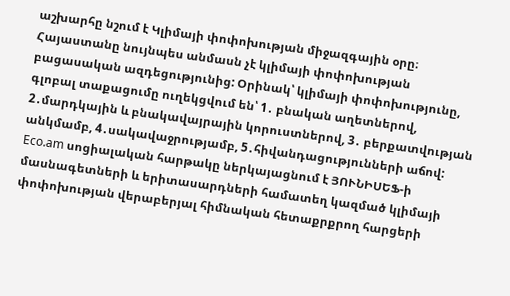աշխարհը նշում է Կլիմայի փոփոխության միջազգային օրը։ Հայաստանը նույնպես անմասն չէ կլիմայի փոփոխության բացասական ազդեցությունից: Օրինակ՝ կլիմայի փոփոխությունը, գլոբալ տաքացումը ուղեկցվում են՝ 1․ բնական աղետներով, 2․մարդկային և բնակավայրային կորուստներով, 3․ բերքատվության անկմամբ, 4․սակավաջրությամբ, 5․հիվանդացությունների աճով: Eco.am սոցիալական հարթակը ներկայացնում է ՅՈՒՆԻՍԵՖ-ի մասնագետների և երիտասարդների համատեղ կազմած կլիմայի փոփոխության վերաբերյալ հիմնական հետաքրքրող հարցերի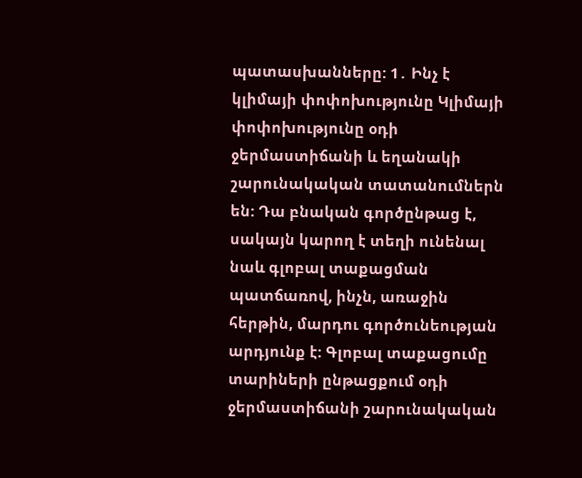պատասխանները: 1․ Ինչ է կլիմայի փոփոխությունը Կլիմայի փոփոխությունը օդի ջերմաստիճանի և եղանակի շարունակական տատանումներն են: Դա բնական գործընթաց է, սակայն կարող է տեղի ունենալ նաև գլոբալ տաքացման պատճառով, ինչն, առաջին հերթին, մարդու գործունեության արդյունք է: Գլոբալ տաքացումը տարիների ընթացքում օդի ջերմաստիճանի շարունակական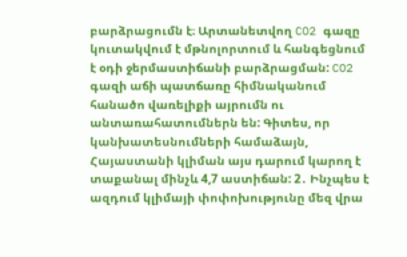բարձրացումն է։ Արտանետվող CO2 գազը կուտակվում է մթնոլորտում և հանգեցնում է օդի ջերմաստիճանի բարձրացման: CO2 գազի աճի պատճառը հիմնականում հանածո վառելիքի այրումն ու անտառահատումներն են: Գիտես, որ կանխատեսնումների համաձայն, Հայաստանի կլիման այս դարում կարող է տաքանալ մինչև 4,7 աստիճան: 2․ Ինչպես է ազդում կլիմայի փոփոխությունը մեզ վրա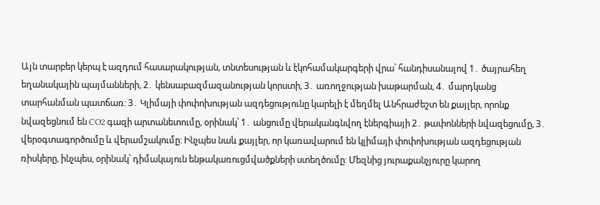Այն տարբեր կերպ է ազդում հասարակության, տնտեսության և էկոհամակարգերի վրա՝ հանդիսանալով 1․ ծայրահեղ եղանակային պայմանների, 2․ կենսաբազմազանության կորստի, 3․ առողջության խաթարման, 4․ մարդկանց տարհանման պատճառ: 3․ Կլիմայի փոփոխության ազդեցությունը կարելի է մեղմել Անհրաժեշտ են քայլեր, որոնք նվազեցնում են CO2 գազի արտանետումը, օրինակ՝ 1․ անցումը վերականգնվող էներգիայի 2․ թափոնների նվազեցումը, 3․ վերօգտագործումը և վերամշակումը: Ինչպես նաև քայլեր, որ կառավարում են կլիմայի փոփոխության ազդեցության ռիսկերը, ինչպես, օրինակ՝ դիմակայուն ենթակառուցմվածքների ստեղծումը: Մեզնից յուրաքանչյուրը կարող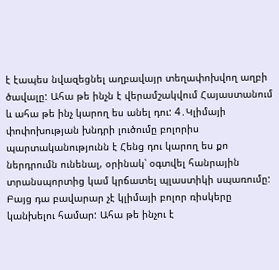է էապես նվազեցնել աղբավայր տեղափոխվող աղբի ծավալը: Ահա թե ինչն է վերամշակվում Հայաստանում և ահա թե ինչ կարող ես անել դու: 4․Կլիմայի փոփոխության խնդրի լուծումը բոլորիս պարտականությունն է Հենց դու կարող ես քո ներդրումն ունենալ, օրինակ՝ օգտվել հանրային տրանսպորտից կամ կրճատել պլաստիկի սպառումը: Բայց դա բավարար չէ կլիմայի բոլոր ռիսկերը կանխելու համար: Ահա թե ինչու է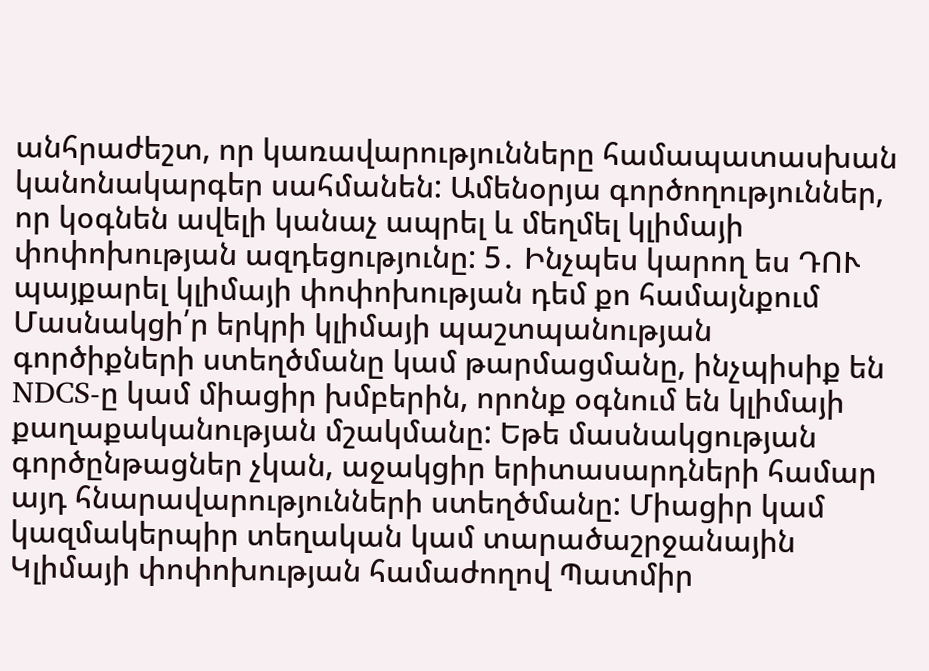անհրաժեշտ, որ կառավարությունները համապատասխան կանոնակարգեր սահմանեն: Ամենօրյա գործողություններ, որ կօգնեն ավելի կանաչ ապրել և մեղմել կլիմայի փոփոխության ազդեցությունը: 5․ Ինչպես կարող ես ԴՈՒ պայքարել կլիմայի փոփոխության դեմ քո համայնքում Մասնակցի՛ր երկրի կլիմայի պաշտպանության գործիքների ստեղծմանը կամ թարմացմանը, ինչպիսիք են NDCS-ը կամ միացիր խմբերին, որոնք օգնում են կլիմայի քաղաքականության մշակմանը: Եթե մասնակցության գործընթացներ չկան, աջակցիր երիտասարդների համար այդ հնարավարությունների ստեղծմանը: Միացիր կամ կազմակերպիր տեղական կամ տարածաշրջանային Կլիմայի փոփոխության համաժողով Պատմիր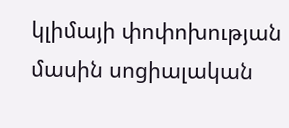կլիմայի փոփոխության մասին սոցիալական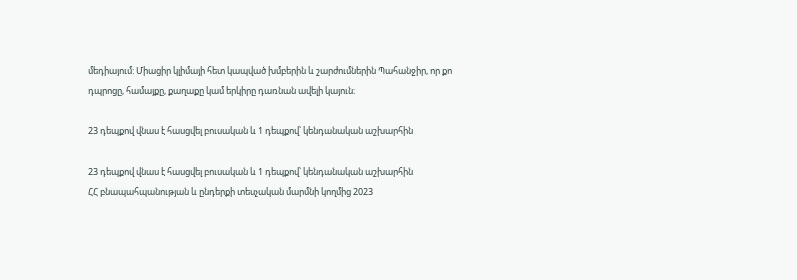մեդիայում: Միացիր կլիմայի հետ կապված խմբերին և շարժումներին Պահանջիր, որ քո դպրոցը, համայքը, քաղաքը կամ երկիրը դառնան ավելի կայուն։

23 դեպքով վնաս է հասցվել բուսական և 1 դեպքով՝ կենդանական աշխարհին

23 դեպքով վնաս է հասցվել բուսական և 1 դեպքով՝ կենդանական աշխարհին
ՀՀ բնապահպանության և ընդերքի տեսչական մարմնի կողմից 2023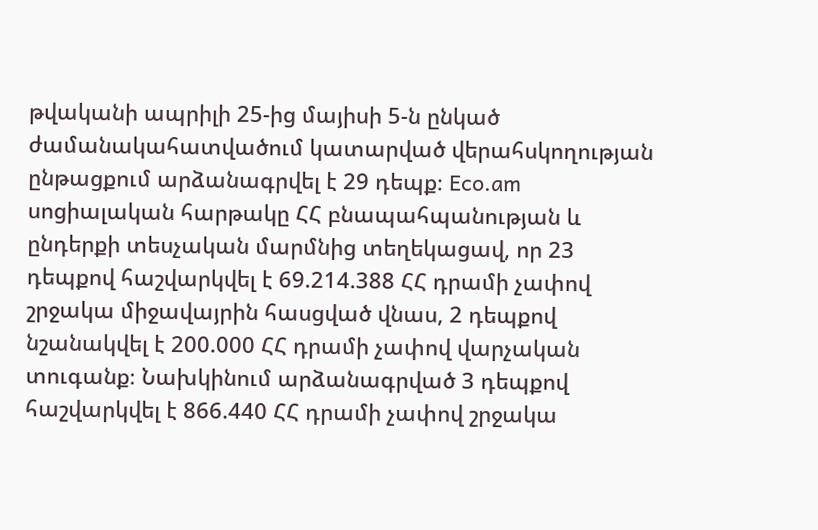թվականի ապրիլի 25-ից մայիսի 5-ն ընկած ժամանակահատվածում կատարված վերահսկողության ընթացքում արձանագրվել է 29 դեպք։ Eco.am սոցիալական հարթակը ՀՀ բնապահպանության և ընդերքի տեսչական մարմնից տեղեկացավ, որ 23 դեպքով հաշվարկվել է 69.214.388 ՀՀ դրամի չափով շրջակա միջավայրին հասցված վնաս, 2 դեպքով նշանակվել է 200.000 ՀՀ դրամի չափով վարչական տուգանք։ Նախկինում արձանագրված 3 դեպքով հաշվարկվել է 866.440 ՀՀ դրամի չափով շրջակա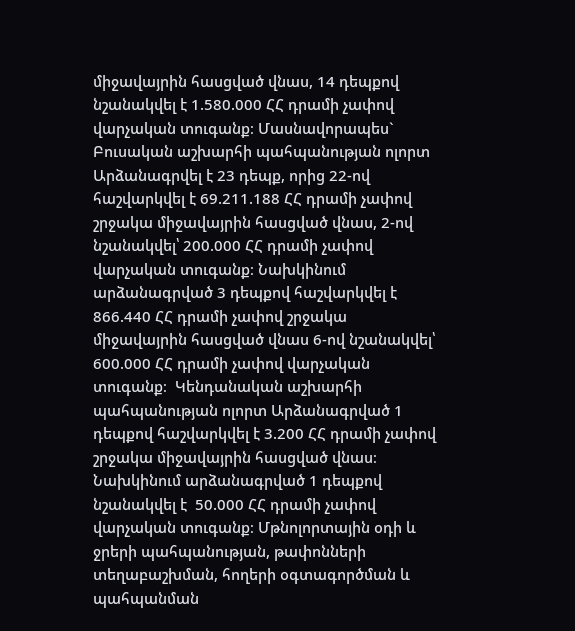միջավայրին հասցված վնաս, 14 դեպքով նշանակվել է 1.580.000 ՀՀ դրամի չափով վարչական տուգանք։ Մասնավորապես` Բուսական աշխարհի պահպանության ոլորտ Արձանագրվել է 23 դեպք, որից 22-ով հաշվարկվել է 69.211.188 ՀՀ դրամի չափով շրջակա միջավայրին հասցված վնաս, 2-ով նշանակվել՝ 200.000 ՀՀ դրամի չափով վարչական տուգանք։ Նախկինում արձանագրված 3 դեպքով հաշվարկվել է 866.440 ՀՀ դրամի չափով շրջակա միջավայրին հասցված վնաս 6-ով նշանակվել՝ 600.000 ՀՀ դրամի չափով վարչական տուգանք։  Կենդանական աշխարհի պահպանության ոլորտ Արձանագրված 1 դեպքով հաշվարկվել է 3.200 ՀՀ դրամի չափով շրջակա միջավայրին հասցված վնաս։ Նախկինում արձանագրված 1 դեպքով նշանակվել է  50.000 ՀՀ դրամի չափով վարչական տուգանք։ Մթնոլորտային օդի և ջրերի պահպանության, թափոնների տեղաբաշխման, հողերի օգտագործման և պահպանման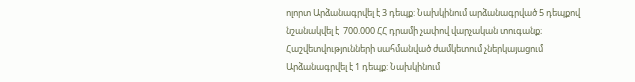ոլորտ Արձանագրվել է 3 դեպք: Նախկինում արձանագրված 5 դեպքով նշանակվել է  700.000 ՀՀ դրամի չափով վարչական տուգանք։ Հաշվետվությունների սահմանված ժամկետում չներկայացում Արձանագրվել է 1 դեպք: Նախկինում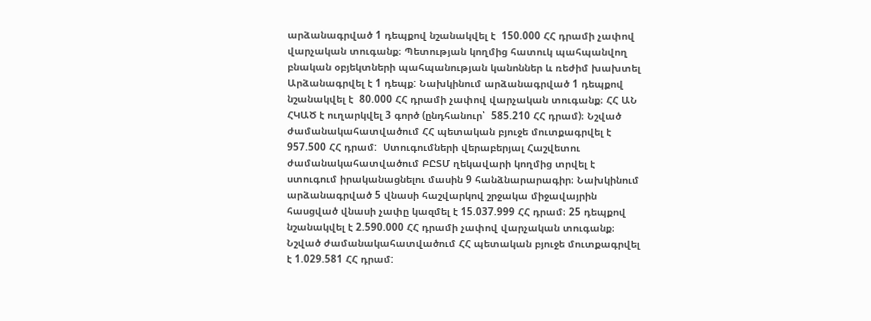արձանագրված 1 դեպքով նշանակվել է  150.000 ՀՀ դրամի չափով վարչական տուգանք։ Պետության կողմից հատուկ պահպանվող բնական օբյեկտների պահպանության կանոններ և ռեժիմ խախտել Արձանագրվել է 1 դեպք: Նախկինում արձանագրված 1 դեպքով նշանակվել է  80.000 ՀՀ դրամի չափով վարչական տուգանք։ ՀՀ ԱՆ ՀԿԱԾ է ուղարկվել 3 գործ (ընդհանուր՝  585.210 ՀՀ դրամ)։ Նշված ժամանակահատվածում ՀՀ պետական բյուջե մուտքագրվել է 957.500 ՀՀ դրամ:  Ստուգումների վերաբերյալ Հաշվետու ժամանակահատվածում ԲԸՏՄ ղեկավարի կողմից տրվել է ստուգում իրականացնելու մասին 9 հանձնարարագիր։ Նախկինում արձանագրված 5 վնասի հաշվարկով շրջակա միջավայրին հասցված վնասի չափը կազմել է 15.037.999 ՀՀ դրամ։ 25 դեպքով նշանակվել է 2.590.000 ՀՀ դրամի չափով վարչական տուգանք։ Նշված ժամանակահատվածում ՀՀ պետական բյուջե մուտքագրվել է 1.029.581 ՀՀ դրամ: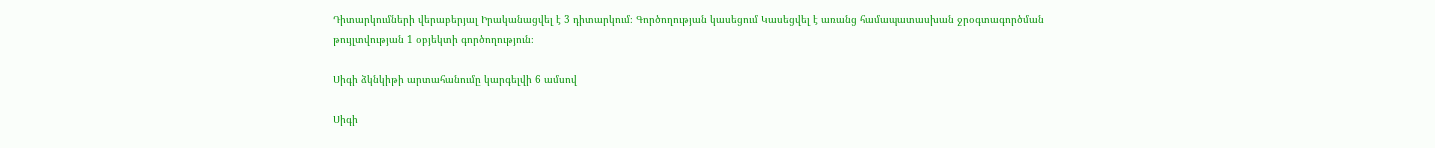Դիտարկումների վերաբերյալ Իրականացվել է 3 դիտարկում։ Գործողության կասեցում Կասեցվել է առանց համապատասխան ջրօգտագործման թույլտվության 1 օբյեկտի գործողություն։

Սիգի ձկնկիթի արտահանումը կարգելվի 6 ամսով

Սիգի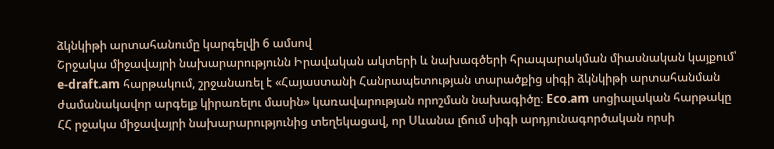ձկնկիթի արտահանումը կարգելվի 6 ամսով
Շրջակա միջավայրի նախարարությունն Իրավական ակտերի և նախագծերի հրապարակման միասնական կայքում՝ e-draft.am հարթակում, շրջանառել է «Հայաստանի Հանրապետության տարածքից սիգի ձկնկիթի արտահանման ժամանակավոր արգելք կիրառելու մասին» կառավարության որոշման նախագիծը։ Eco.am սոցիալական հարթակը ՀՀ րջակա միջավայրի նախարարությունից տեղեկացավ, որ Սևանա լճում սիգի արդյունագործական որսի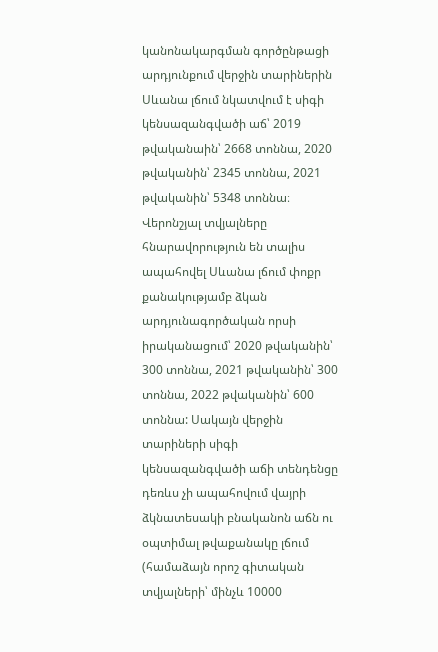կանոնակարգման գործընթացի արդյունքում վերջին տարիներին Սևանա լճում նկատվում է սիգի կենսազանգվածի աճ՝ 2019 թվականաին՝ 2668 տոննա, 2020 թվականին՝ 2345 տոննա, 2021 թվականին՝ 5348 տոննա։ Վերոնշյալ տվյալները հնարավորություն են տալիս ապահովել Սևանա լճում փոքր քանակությամբ ձկան արդյունագործական որսի իրականացում՝ 2020 թվականին՝ 300 տոննա, 2021 թվականին՝ 300 տոննա, 2022 թվականին՝ 600 տոննա: Սակայն վերջին տարիների սիգի կենսազանգվածի աճի տենդենցը դեռևս չի ապահովում վայրի ձկնատեսակի բնականոն աճն ու օպտիմալ թվաքանակը լճում (համաձայն որոշ գիտական տվյալների՝ մինչև 10000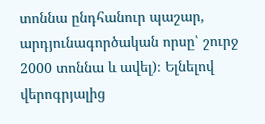տոննա ընդհանուր պաշար, արդյունագործական որսը՝ շուրջ 2000 տոննա և ավել)։ Ելնելով վերոգրյալից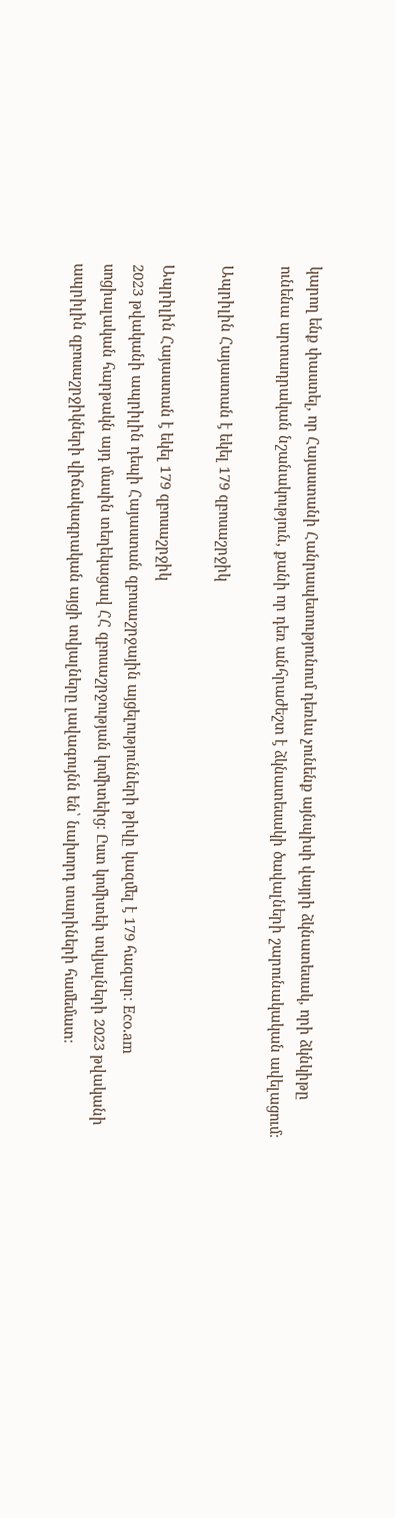կարող ենք փաստել, որ Հայաստանի Հանրապետությունում դեռևս չունենք այնպիսի վայրի ձկնատեսակ, որի ձկնկիթը ունենա արտադրական նշանակություն, քանի որ դեռ անհրաժեշտ է ձկնատեսակի ծավալների շարունակական ավելացում։

Ապրիլին Հայաստան է եկել 179 զբոսաշրջիկ

Ապրիլին Հայաստան է եկել 179 զբոսաշրջիկ
2023 թվականի ապրիլին դեպի Հայաստան զբոսաշրջային այցելությունների թիվը կազմել է 179 հազար։ Eco.am սոցիալական հարթակն այդ մասին տեղեկացավ ՀՀ զբոսաշրջության կոմիտեից։ Ըստ կոմիտեի տվյալների 2023 թվականի ապրիլին զբոսաշրջիկների վիճակագրական այցի տվյալները լավագույնն են՝ նախորդ տարիների համեմատ։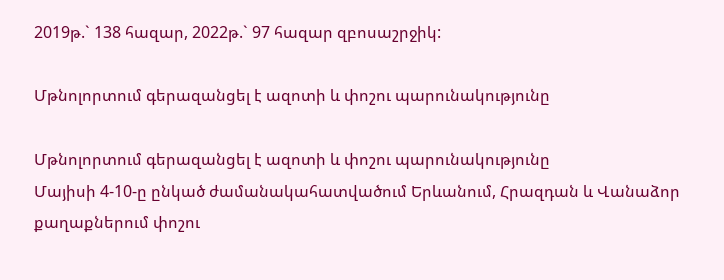2019թ.` 138 հազար, 2022թ.` 97 հազար զբոսաշրջիկ:

Մթնոլորտում գերազանցել է ազոտի և փոշու պարունակությունը

Մթնոլորտում գերազանցել է ազոտի և փոշու պարունակությունը
Մայիսի 4-10-ը ընկած ժամանակահատվածում Երևանում, Հրազդան և Վանաձոր քաղաքներում փոշու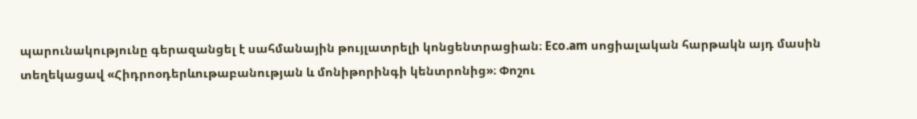պարունակությունը գերազանցել է սահմանային թույլատրելի կոնցենտրացիան։ Eco.am սոցիալական հարթակն այդ մասին տեղեկացավ «Հիդրոօդերևութաբանության և մոնիթորինգի կենտրոնից»։ Փոշու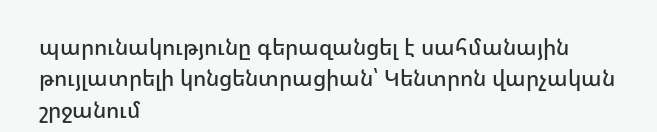պարունակությունը գերազանցել է սահմանային թույլատրելի կոնցենտրացիան՝ Կենտրոն վարչական շրջանում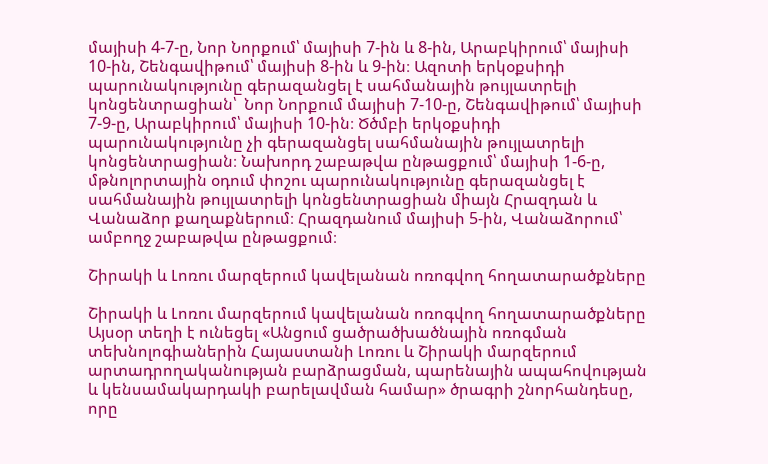մայիսի 4-7-ը, Նոր Նորքում՝ մայիսի 7-ին և 8-ին, Արաբկիրում՝ մայիսի 10-ին, Շենգավիթում՝ մայիսի 8-ին և 9-ին։ Ազոտի երկօքսիդի պարունակությունը գերազանցել է սահմանային թույլատրելի կոնցենտրացիան՝  Նոր Նորքում մայիսի 7-10-ը, Շենգավիթում՝ մայիսի 7-9-ը, Արաբկիրում՝ մայիսի 10-ին։ Ծծմբի երկօքսիդի պարունակությունը չի գերազանցել սահմանային թույլատրելի կոնցենտրացիան։ Նախորդ շաբաթվա ընթացքում՝ մայիսի 1-6-ը, մթնոլորտային օդում փոշու պարունակությունը գերազանցել է սահմանային թույլատրելի կոնցենտրացիան միայն Հրազդան և Վանաձոր քաղաքներում։ Հրազդանում մայիսի 5-ին, Վանաձորում՝ ամբողջ շաբաթվա ընթացքում։

Շիրակի և Լոռու մարզերում կավելանան ոռոգվող հողատարածքները

Շիրակի և Լոռու մարզերում կավելանան ոռոգվող հողատարածքները
Այսօր տեղի է ունեցել «Անցում ցածրածխածնային ոռոգման տեխնոլոգիաներին Հայաստանի Լոռու և Շիրակի մարզերում արտադրողականության բարձրացման, պարենային ապահովության և կենսամակարդակի բարելավման համար» ծրագրի շնորհանդեսը, որը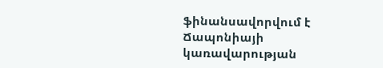ֆինանսավորվում է Ճապոնիայի կառավարության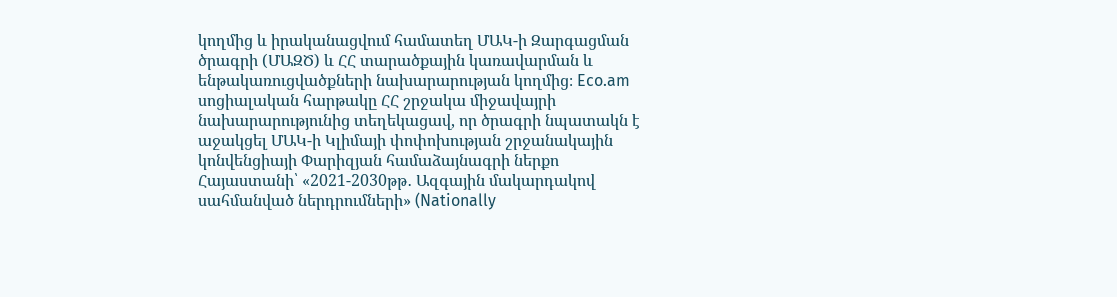կողմից և իրականացվում համատեղ ՄԱԿ-ի Զարգացման ծրագրի (ՄԱԶԾ) և ՀՀ տարածքային կառավարման և ենթակառուցվածքների նախարարության կողմից։ Eco.am սոցիալական հարթակը ՀՀ շրջակա միջավայրի նախարարությունից տեղեկացավ, որ ծրագրի նպատակն է աջակցել ՄԱԿ-ի Կլիմայի փոփոխության շրջանակային կոնվենցիայի Փարիզյան համաձայնագրի ներքո Հայաստանի՝ «2021-2030թթ․ Ազգային մակարդակով սահմանված ներդրումների» (Nationally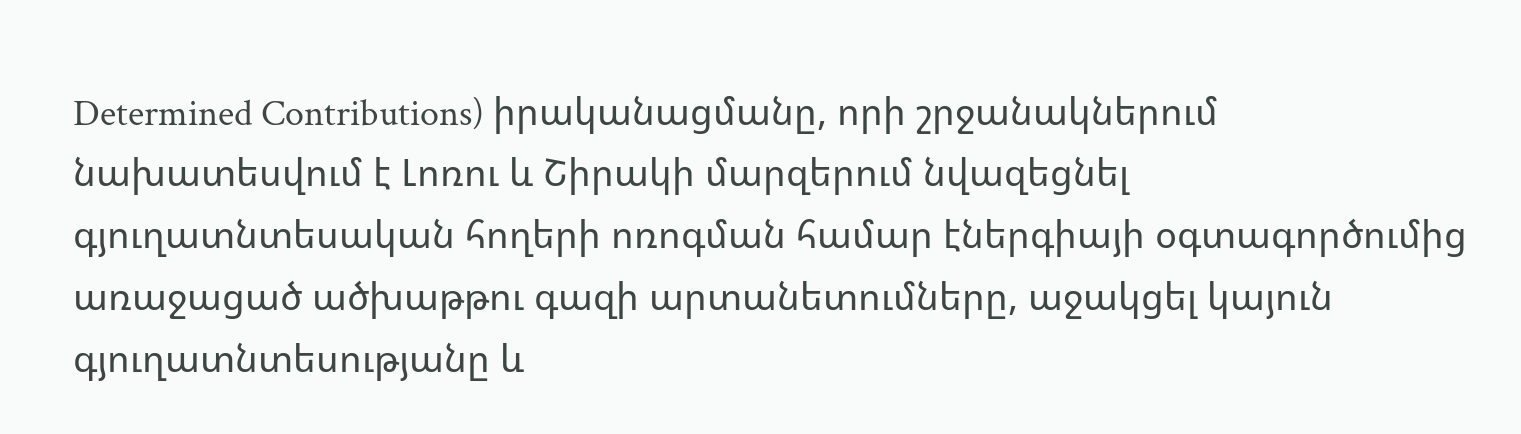Determined Contributions) իրականացմանը, որի շրջանակներում նախատեսվում է Լոռու և Շիրակի մարզերում նվազեցնել գյուղատնտեսական հողերի ոռոգման համար էներգիայի օգտագործումից առաջացած ածխաթթու գազի արտանետումները, աջակցել կայուն գյուղատնտեսությանը և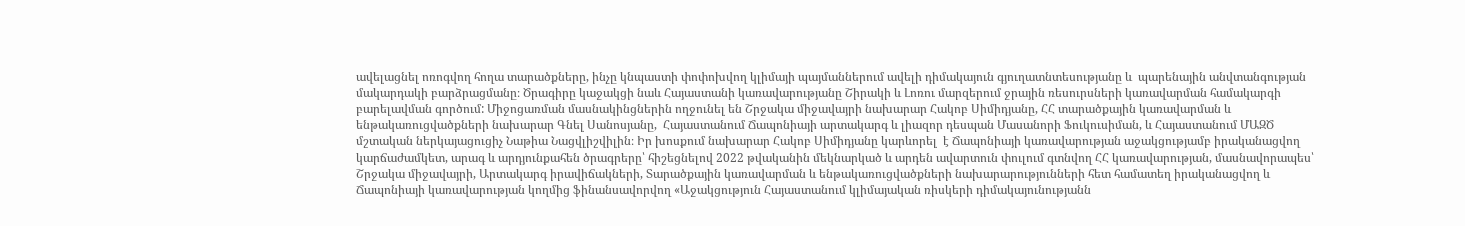ավելացնել ոռոգվող հողա տարածքները, ինչը կնպաստի փոփոխվող կլիմայի պայմաններում ավելի դիմակայուն գյուղատնտեսությանը և  պարենային անվտանգության մակարդակի բարձրացմանը։ Ծրագիրը կաջակցի նաև Հայաստանի կառավարությանը Շիրակի և Լոռու մարզերում ջրային ռեսուրսների կառավարման համակարգի բարելավման գործում: Միջոցառման մասնակինցներին ողջունել են Շրջակա միջավայրի նախարար Հակոբ Սիմիդյանը, ՀՀ տարածքային կառավարման և ենթակառուցվածքների նախարար Գնել Սանոսյանը,  Հայաստանում Ճապոնիայի արտակարգ և լիազոր դեսպան Մասանորի Ֆուկուսիման, և Հայաստանում ՄԱԶԾ մշտական ներկայացուցիչ Նաթիա Նացվլիշվիլին։ Իր խոսքում նախարար Հակոբ Սիմիդյանը կարևորել  է Ճապոնիայի կառավարության աջակցությամբ իրականացվող կարճաժամկետ, արագ և արդյունքահեն ծրագրերը՝ հիշեցնելով 2022 թվականին մեկնարկած և արդեն ավարտուն փուլում գտնվող ՀՀ կառավարության, մասնավորապես՝ Շրջակա միջավայրի, Արտակարգ իրավիճակների, Տարածքային կառավարման և ենթակառուցվածքների նախարարությունների հետ համատեղ իրականացվող և Ճապոնիայի կառավարության կողմից ֆինանսավորվող «Աջակցություն Հայաստանում կլիմայական ռիսկերի դիմակայունությանն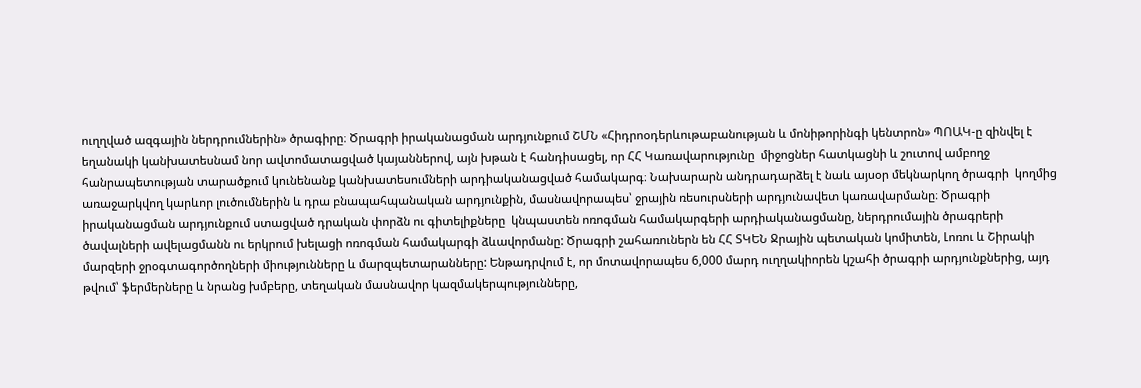ուղղված ազգային ներդրումներին» ծրագիրը։ Ծրագրի իրականացման արդյունքում ՇՄՆ «Հիդրոօդերևութաբանության և մոնիթորինգի կենտրոն» ՊՈԱԿ-ը զինվել է եղանակի կանխատեսնամ նոր ավտոմատացված կայաններով, այն խթան է հանդիսացել, որ ՀՀ Կառավարությունը  միջոցներ հատկացնի և շուտով ամբողջ հանրապետության տարածքում կունենանք կանխատեսումների արդիականացված համակարգ։ Նախարարն անդրադարձել է նաև այսօր մեկնարկող ծրագրի  կողմից առաջարկվող կարևոր լուծումներին և դրա բնապահպանական արդյունքին, մասնավորապես՝ ջրային ռեսուրսների արդյունավետ կառավարմանը։ Ծրագրի իրականացման արդյունքում ստացված դրական փորձն ու գիտելիքները  կնպաստեն ոռոգման համակարգերի արդիականացմանը, ներդրումային ծրագրերի ծավալների ավելացմանն ու երկրում խելացի ոռոգման համակարգի ձևավորմանը: Ծրագրի շահառուներն են ՀՀ ՏԿԵՆ Ջրային պետական կոմիտեն, Լոռու և Շիրակի մարզերի ջրօգտագործողների միությունները և մարզպետարանները: Ենթադրվում է, որ մոտավորապես 6,000 մարդ ուղղակիորեն կշահի ծրագրի արդյունքներից, այդ թվում՝ ֆերմերները և նրանց խմբերը, տեղական մասնավոր կազմակերպությունները,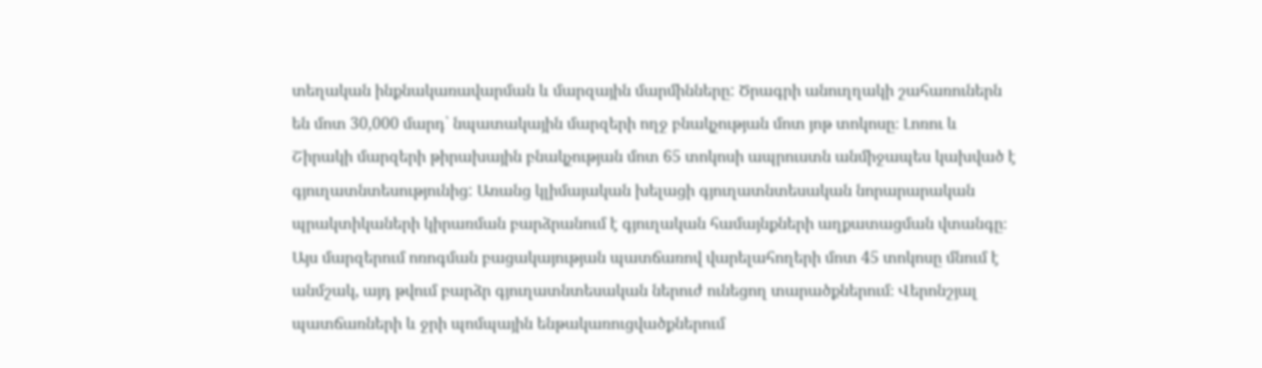տեղական ինքնակառավարման և մարզային մարմինները: Ծրագրի անուղղակի շահառուներն են մոտ 30,000 մարդ՝ նպատակային մարզերի ողջ բնակչության մոտ յոթ տոկոսը։ Լոռու և Շիրակի մարզերի թիրախային բնակչության մոտ 65 տոկոսի ապրուստն անմիջապես կախված է գյուղատնտեսությունից: Առանց կլիմայական խելացի գյուղատնտեսական նորարարական պրակտիկաների կիրառման բարձրանում է գյուղական համայնքների աղքատացման վտանգը։ Այս մարզերում ոռոգման բացակայության պատճառով վարելահողերի մոտ 45 տոկոսը մնում է անմշակ, այդ թվում բարձր գյուղատնտեսական ներուժ ունեցող տարածքներում։ Վերոնշյալ պատճառների և ջրի պոմպային ենթակառուցվածքներում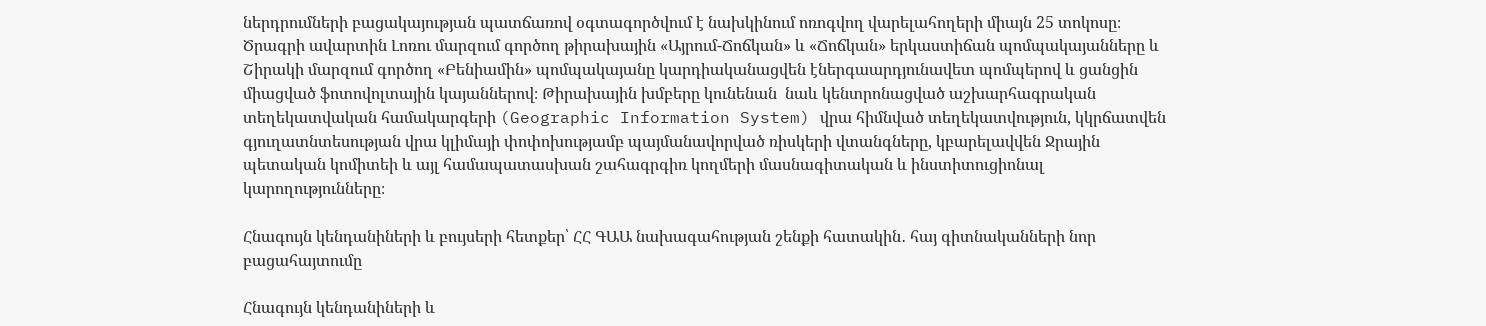ներդրումների բացակայության պատճառով օգտագործվում է նախկինում ոռոգվող վարելահողերի միայն 25 տոկոսը։ Ծրագրի ավարտին Լոռու մարզում գործող թիրախային «Այրում-Ճոճկան» և «Ճոճկան» երկաստիճան պոմպակայանները և Շիրակի մարզում գործող «Բենիամին» պոմպակայանը կարդիականացվեն էներգաարդյունավետ պոմպերով և ցանցին միացված ֆոտովոլտային կայաններով։ Թիրախային խմբերը կունենան  նաև կենտրոնացված աշխարհագրական տեղեկատվական համակարգերի (Geographic Information System) վրա հիմնված տեղեկատվություն, կկրճատվեն գյուղատնտեսության վրա կլիմայի փոփոխությամբ պայմանավորված ռիսկերի վտանգները, կբարելավվեն Ջրային պետական կոմիտեի և այլ համապատասխան շահագրգիռ կողմերի մասնագիտական և ինստիտուցիոնալ կարողությունները։

Հնագույն կենդանիների և բույսերի հետքեր՝ ՀՀ ԳԱԱ նախագահության շենքի հատակին․ հայ գիտնականների նոր բացահայտումը

Հնագույն կենդանիների և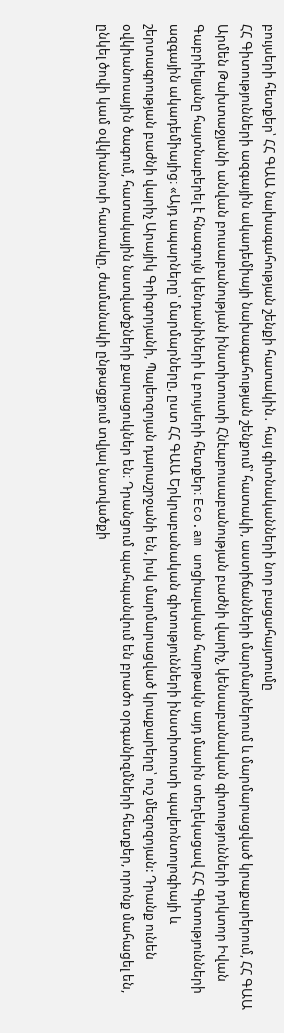բույսերի հետքեր՝ ՀՀ ԳԱԱ նախագահության շենքի հատակին․ հայ գիտնականների նոր բացահայտումը
ՀՀ Գիտությունների ազգային ակադեմիայի նախագահության շենքում՝ հատակի, աստիճանների մարմարներում և մարմարացված կրաքարերում, ՀՀ ԳԱԱ Արմեն Թախտաջյանի անվան բուսաբանության ինստիտուտի Հնէաբուսաբանության բաժնի վարիչ, կենսաբանական գիտությունների դոկտոր Իվան Գաբրիելյանը հայտնաբերել է հնագույն կենդանիների և բույսերի հետքեր։ Eco.am սոցիալական հարթակն այդ մասին տեղեկացավ ՀՀ Գիտությունների ազգային ակադեմիայից։ «Այդ ապարները՝ մարմարները, ըստ ՀՀ ԳԱԱ Երկրաբանական գիտությունների ինստիտուտի պալեոնտոլոգիայի և շերտագրության բաժնի վարիչ Արայիկ Գրիգորյանի, Պալեոզոյան դարաշրջանի են, իսկ մարմարացված կրաքարերը՝ ուշ մեզոզոյան: Դրանք ունեն օվկիանոսային ծագում, հատակային նստվածքների քարացուկներ են։ Դրանցում պահպանվում են բրածո օրգանիզմների հետքեր, որոնք մահացել են, ընկել ծովի կամ օվկիանոսի հատակը, ժամանակի ընթացքում տվյալ նստվածքի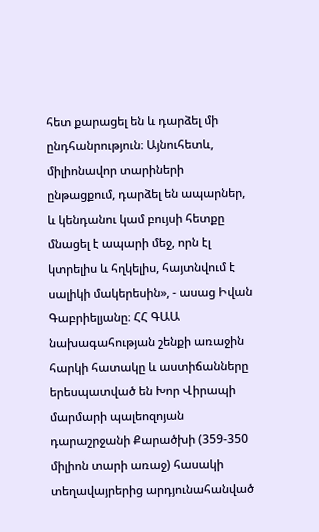հետ քարացել են և դարձել մի ընդհանրություն։ Այնուհետև, միլիոնավոր տարիների ընթացքում, դարձել են ապարներ, և կենդանու կամ բույսի հետքը մնացել է ապարի մեջ, որն էլ կտրելիս և հղկելիս, հայտնվում է սալիկի մակերեսին», - ասաց Իվան Գաբրիելյանը։ ՀՀ ԳԱԱ նախագահության շենքի առաջին հարկի հատակը և աստիճանները երեսպատված են Խոր Վիրապի մարմարի պալեոզոյան դարաշրջանի Քարածխի (359-350 միլիոն տարի առաջ) հասակի տեղավայրերից արդյունահանված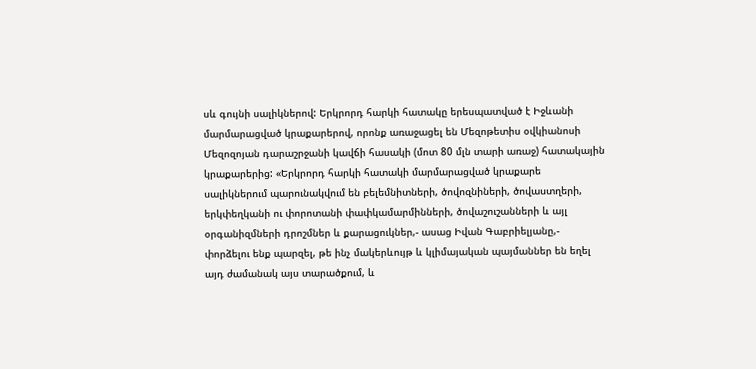սև գույնի սալիկներով: Երկրորդ հարկի հատակը երեսպատված է Իջևանի մարմարացված կրաքարերով, որոնք առաջացել են Մեզոթետիս օվկիանոսի Մեզոզոյան դարաշրջանի կավճի հասակի (մոտ 80 մլն տարի առաջ) հատակային կրաքարերից: «Երկրորդ հարկի հատակի մարմարացված կրաքարե սալիկներում պարունակվում են բելեմնիտների, ծովոզնիների, ծովաստղերի, երկփեղկանի ու փորոտանի փափկամարմինների, ծովաշուշանների և այլ օրգանիզմների դրոշմներ և քարացուկներ,- ասաց Իվան Գաբրիելյանը,- փորձելու ենք պարզել, թե ինչ մակերևույթ և կլիմայական պայմաններ են եղել այդ ժամանակ այս տարածքում, և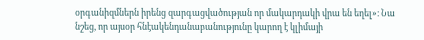օրգանիզմներն իրենց զարգացվածության որ մակարդակի վրա են եղել»։ Նա նշեց, որ այսօր հնէակենդանաբանությունը կարող է կլիմայի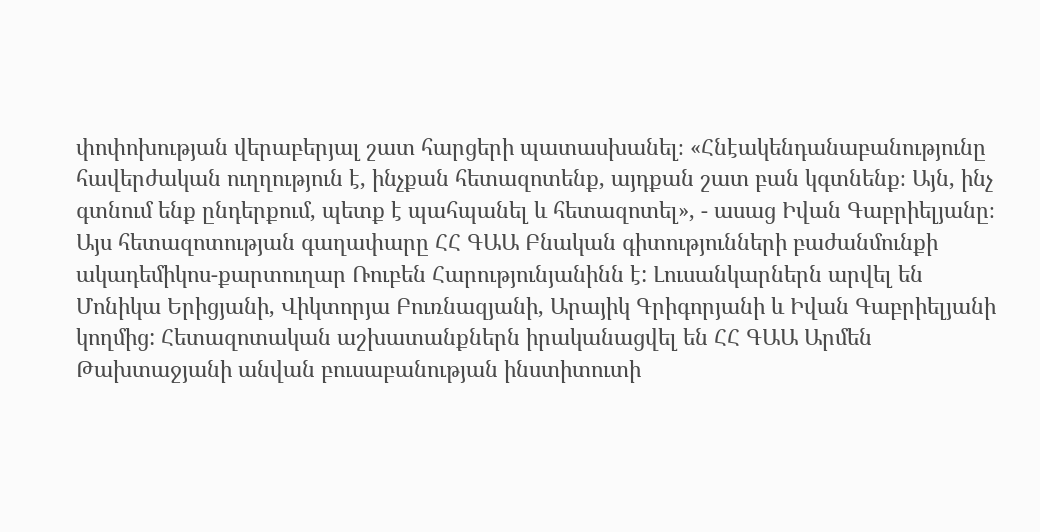փոփոխության վերաբերյալ շատ հարցերի պատասխանել։ «Հնէակենդանաբանությունը հավերժական ուղղություն է, ինչքան հետազոտենք, այդքան շատ բան կգտնենք։ Այն, ինչ գտնում ենք ընդերքում, պետք է պահպանել և հետազոտել», - ասաց Իվան Գաբրիելյանը։ Այս հետազոտության գաղափարը ՀՀ ԳԱԱ Բնական գիտությունների բաժանմունքի ակադեմիկոս-քարտուղար Ռուբեն Հարությունյանինն է: Լուսանկարներն արվել են Մոնիկա Երիցյանի, Վիկտորյա Բուռնազյանի, Արայիկ Գրիգորյանի և Իվան Գաբրիելյանի կողմից: Հետազոտական աշխատանքներն իրականացվել են ՀՀ ԳԱԱ Արմեն Թախտաջյանի անվան բուսաբանության ինստիտուտի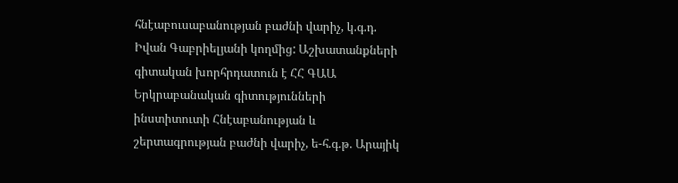հնէաբուսաբանության բաժնի վարիչ, կ.գ.դ. Իվան Գաբրիելյանի կողմից: Աշխատանքների գիտական խորհրդատուն է ՀՀ ԳԱԱ Երկրաբանական գիտությունների ինստիտուտի Հնէաբանության և շերտագրության բաժնի վարիչ, ե-հ.գ.թ. Արայիկ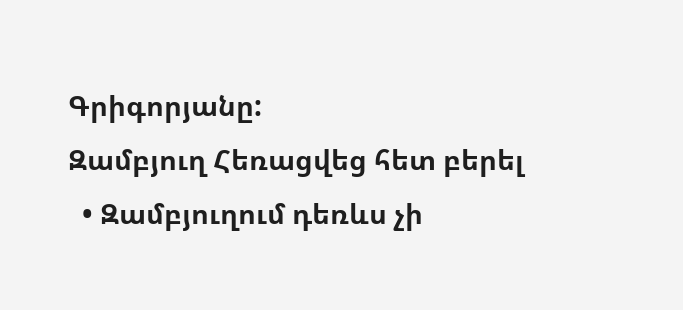Գրիգորյանը:
Զամբյուղ Հեռացվեց հետ բերել
  • Զամբյուղում դեռևս չի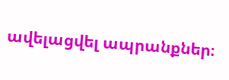ավելացվել ապրանքներ։